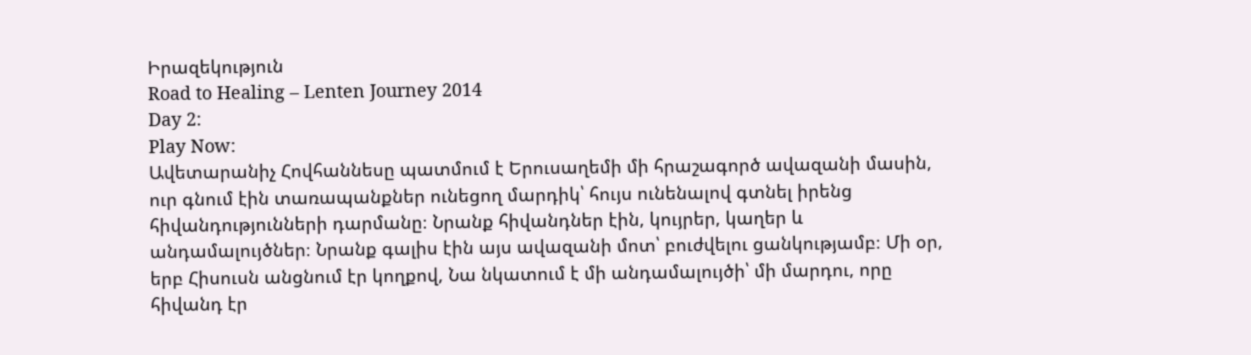Իրազեկություն
Road to Healing – Lenten Journey 2014
Day 2:
Play Now:
Ավետարանիչ Հովհաննեսը պատմում է Երուսաղեմի մի հրաշագործ ավազանի մասին, ուր գնում էին տառապանքներ ունեցող մարդիկ՝ հույս ունենալով գտնել իրենց հիվանդությունների դարմանը։ Նրանք հիվանդներ էին, կույրեր, կաղեր և անդամալույծներ։ Նրանք գալիս էին այս ավազանի մոտ՝ բուժվելու ցանկությամբ։ Մի օր, երբ Հիսուսն անցնում էր կողքով, Նա նկատում է մի անդամալույծի՝ մի մարդու, որը հիվանդ էր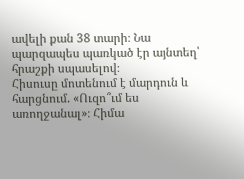ավելի քան 38 տարի։ Նա պարզապես պառկած էր այնտեղ՝ հրաշքի սպասելով։
Հիսուսը մոտենում է մարդուն և հարցնում. «Ուզո՞ւմ ես առողջանալ»։ Հիմա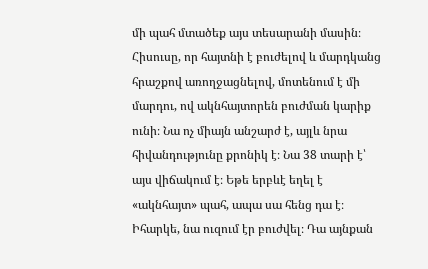մի պահ մտածեք այս տեսարանի մասին։ Հիսուսը, որ հայտնի է բուժելով և մարդկանց հրաշքով առողջացնելով, մոտենում է մի մարդու, ով ակնհայտորեն բուժման կարիք ունի։ Նա ոչ միայն անշարժ է, այլև նրա հիվանդությունը քրոնիկ է։ Նա 38 տարի է՝ այս վիճակում է։ Եթե երբևէ եղել է «ակնհայտ» պահ, ապա սա հենց դա է։ Իհարկե, նա ուզում էր բուժվել։ Դա այնքան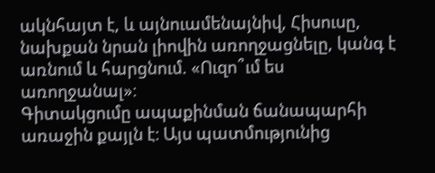ակնհայտ է, և այնուամենայնիվ, Հիսուսը, նախքան նրան լիովին առողջացնելը, կանգ է առնում և հարցնում. «Ուզո՞ւմ ես առողջանալ»։
Գիտակցումը ապաքինման ճանապարհի առաջին քայլն է։ Այս պատմությունից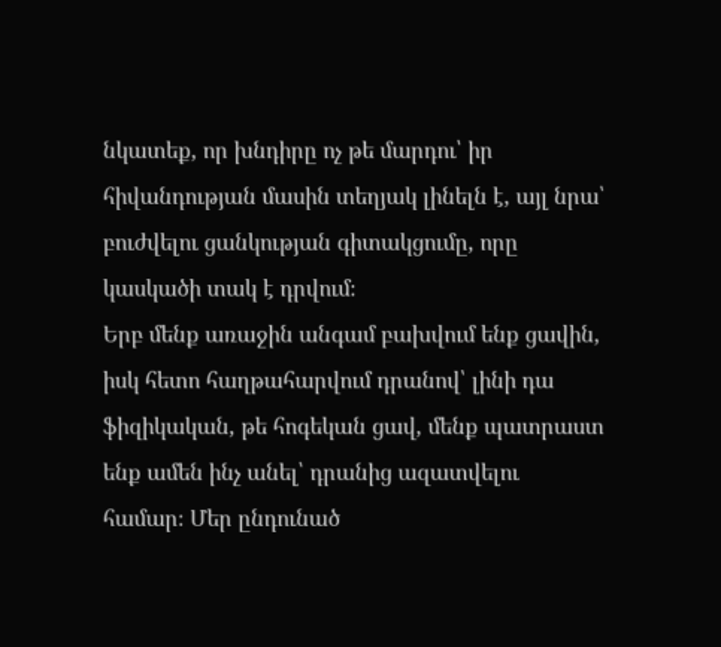նկատեք, որ խնդիրը ոչ թե մարդու՝ իր հիվանդության մասին տեղյակ լինելն է, այլ նրա՝ բուժվելու ցանկության գիտակցումը, որը կասկածի տակ է դրվում։
Երբ մենք առաջին անգամ բախվում ենք ցավին, իսկ հետո հաղթահարվում դրանով՝ լինի դա ֆիզիկական, թե հոգեկան ցավ, մենք պատրաստ ենք ամեն ինչ անել՝ դրանից ազատվելու համար։ Մեր ընդունած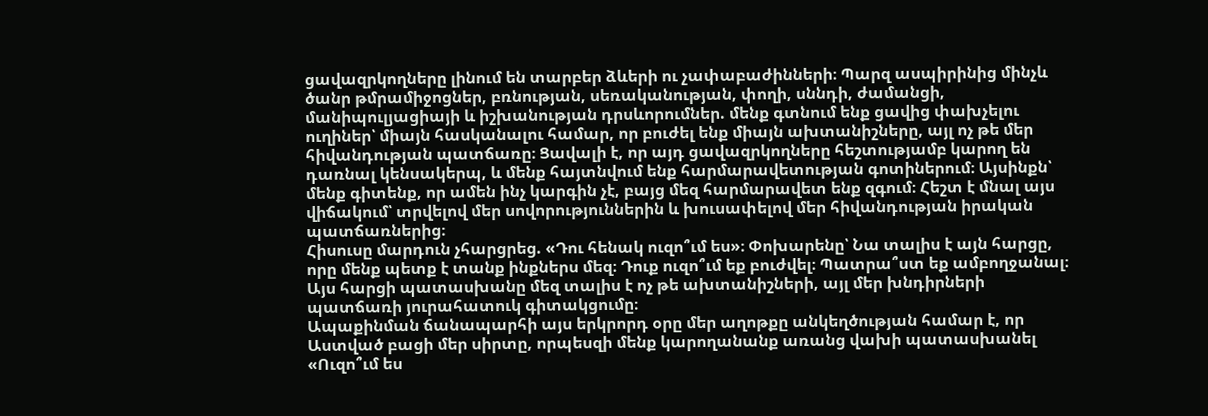ցավազրկողները լինում են տարբեր ձևերի ու չափաբաժինների։ Պարզ ասպիրինից մինչև ծանր թմրամիջոցներ, բռնության, սեռականության, փողի, սննդի, ժամանցի, մանիպուլյացիայի և իշխանության դրսևորումներ. մենք գտնում ենք ցավից փախչելու ուղիներ՝ միայն հասկանալու համար, որ բուժել ենք միայն ախտանիշները, այլ ոչ թե մեր հիվանդության պատճառը։ Ցավալի է, որ այդ ցավազրկողները հեշտությամբ կարող են դառնալ կենսակերպ, և մենք հայտնվում ենք հարմարավետության գոտիներում։ Այսինքն՝ մենք գիտենք, որ ամեն ինչ կարգին չէ, բայց մեզ հարմարավետ ենք զգում։ Հեշտ է մնալ այս վիճակում՝ տրվելով մեր սովորություններին և խուսափելով մեր հիվանդության իրական պատճառներից։
Հիսուսը մարդուն չհարցրեց. «Դու հենակ ուզո՞ւմ ես»։ Փոխարենը՝ Նա տալիս է այն հարցը, որը մենք պետք է տանք ինքներս մեզ։ Դուք ուզո՞ւմ եք բուժվել։ Պատրա՞ստ եք ամբողջանալ։ Այս հարցի պատասխանը մեզ տալիս է ոչ թե ախտանիշների, այլ մեր խնդիրների պատճառի յուրահատուկ գիտակցումը։
Ապաքինման ճանապարհի այս երկրորդ օրը մեր աղոթքը անկեղծության համար է, որ Աստված բացի մեր սիրտը, որպեսզի մենք կարողանանք առանց վախի պատասխանել «Ուզո՞ւմ ես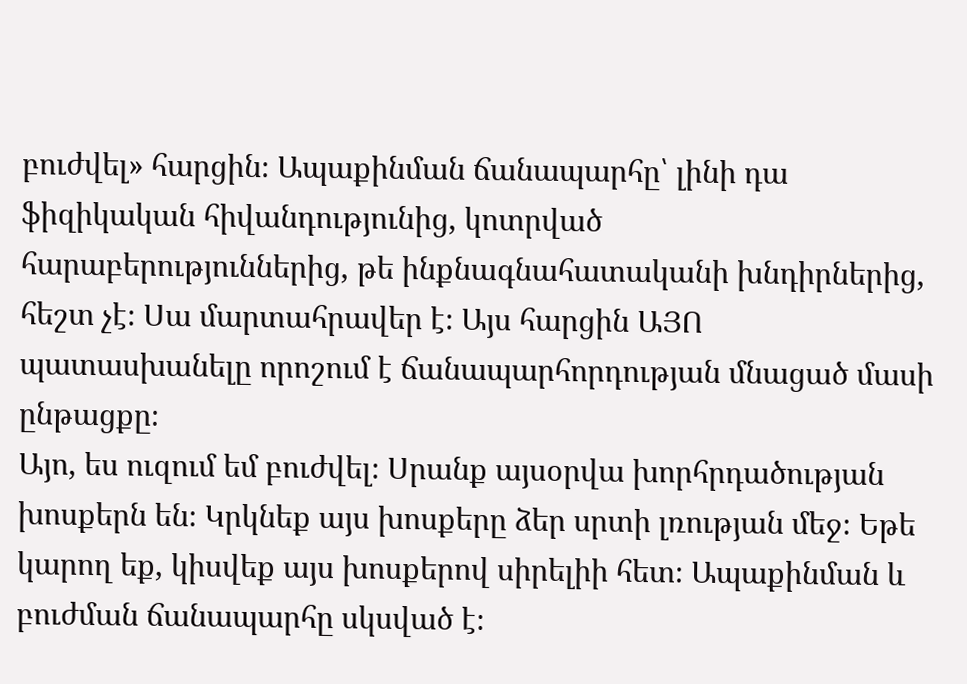բուժվել» հարցին։ Ապաքինման ճանապարհը՝ լինի դա ֆիզիկական հիվանդությունից, կոտրված հարաբերություններից, թե ինքնագնահատականի խնդիրներից, հեշտ չէ։ Սա մարտահրավեր է։ Այս հարցին ԱՅՈ պատասխանելը որոշում է ճանապարհորդության մնացած մասի ընթացքը։
Այո, ես ուզում եմ բուժվել։ Սրանք այսօրվա խորհրդածության խոսքերն են։ Կրկնեք այս խոսքերը ձեր սրտի լռության մեջ։ Եթե կարող եք, կիսվեք այս խոսքերով սիրելիի հետ։ Ապաքինման և բուժման ճանապարհը սկսված է։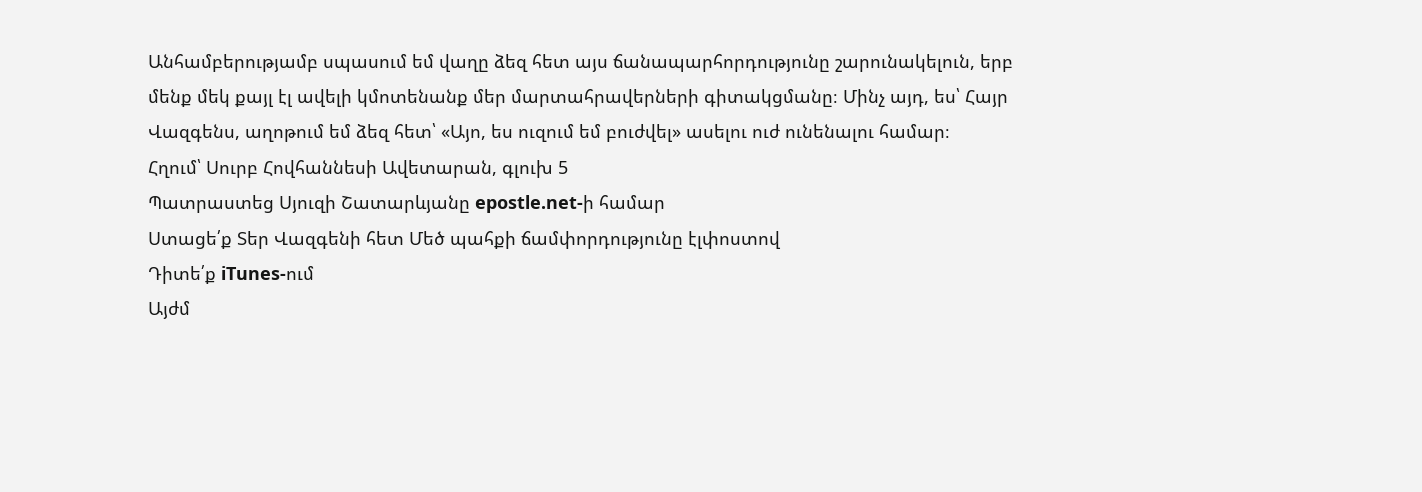Անհամբերությամբ սպասում եմ վաղը ձեզ հետ այս ճանապարհորդությունը շարունակելուն, երբ մենք մեկ քայլ էլ ավելի կմոտենանք մեր մարտահրավերների գիտակցմանը։ Մինչ այդ, ես՝ Հայր Վազգենս, աղոթում եմ ձեզ հետ՝ «Այո, ես ուզում եմ բուժվել» ասելու ուժ ունենալու համար։
Հղում՝ Սուրբ Հովհաննեսի Ավետարան, գլուխ 5
Պատրաստեց Սյուզի Շատարևյանը epostle.net-ի համար
Ստացե՛ք Տեր Վազգենի հետ Մեծ պահքի ճամփորդությունը էլփոստով
Դիտե՛ք iTunes-ում
Այժմ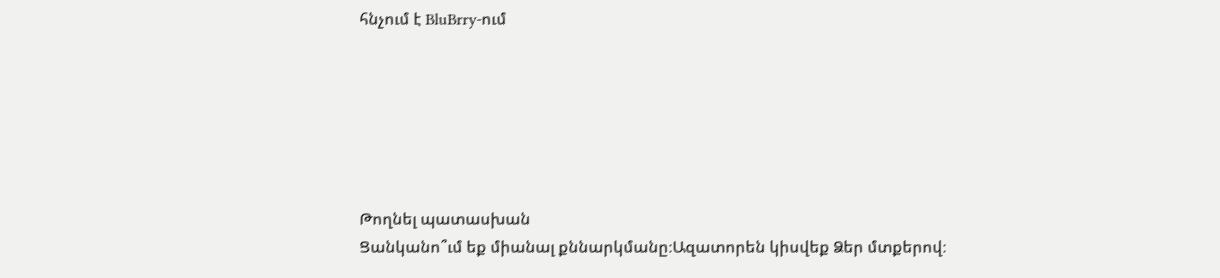հնչում է BluBrry-ում






Թողնել պատասխան
Ցանկանո՞ւմ եք միանալ քննարկմանը։Ազատորեն կիսվեք Ձեր մտքերով։